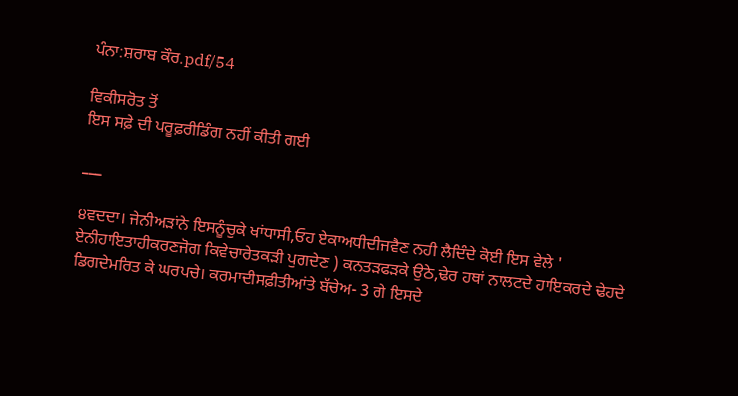ਪੰਨਾ:ਸ਼ਰਾਬ ਕੌਰ.pdf/54

ਵਿਕੀਸਰੋਤ ਤੋਂ
ਇਸ ਸਫ਼ੇ ਦੀ ਪਰੂਫ਼ਰੀਡਿੰਗ ਨਹੀਂ ਕੀਤੀ ਗਈ

___

੪ਵਦਦਾ। ਜੇਨੀਅੜਾਂਨੇ ਇਸਨੂੰਚੁਕੇ ਖਾਂਧਾਸੀ,ਓਹ ਏਕਾਅਧੀਦੀਜਵੈਣ ਨਹੀ ਲੈਦਿੰਦੇ ਕੋਈ ਇਸ ਵੇਲੇ ' ਏਨੀਹਾਇਤਾਹੀਕਰਣਜੋਗ ਕਿਵੇਚਾਰੇਤਕੜੀ ਪੁਗਦੇਣ ) ਕਨਤੜਫੜਕੇ ਉਠੇ,ਢੇਰ ਹਥਾਂ ਨਾਲਟਦੇ ਹਾਇਕਰਦੇ ਢੇਹਦੇ ਡਿਗਦੇਮਰਿਤ ਕੇ ਘਰਪਚੇ। ਕਰਮਾਦੀਸਫ਼ੀਤੀਆਂਤੇ ਬੱਚੇਅ- 3 ਗੇ ਇਸਦੇ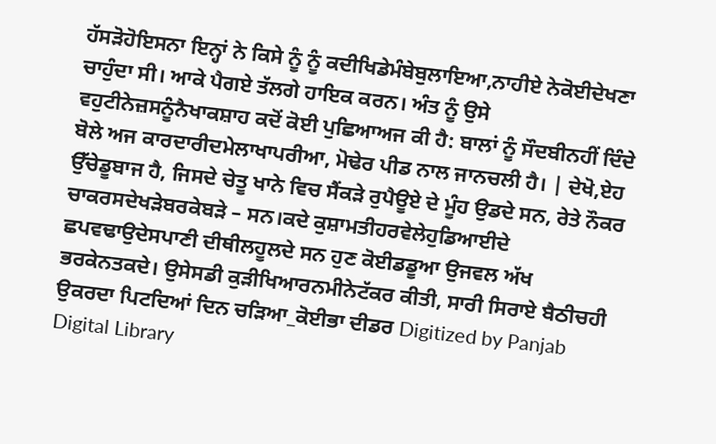ਹੱਸੜੋਹੋਇਸਨਾ ਇਨ੍ਹਾਂ ਨੇ ਕਿਸੇ ਨੂੰ ਨੂੰ ਕਦੀਖਿਡੇਮੰਬੇਬੁਲਾਇਆ,ਨਾਹੀਏ ਨੇਕੋਈਦੇਖਣਾ ਚਾਹੁੰਦਾ ਸੀ। ਆਕੇ ਪੈਗਏ ਤੱਲਗੇ ਹਾਇਕ ਕਰਨ। ਅੰਤ ਨੂੰ ਉਸੇ ਵਹੁਟੀਨੇਜ਼ਸਨੂੰਨੈਖਾਕਸ਼ਾਹ ਕਦੋਂ ਕੋਈ ਪੁਛਿਆਅਜ ਕੀ ਹੈ: ਬਾਲਾਂ ਨੂੰ ਸੌਦਬੀਨਹੀਂ ਦਿੰਦੇ ਬੋਲੇ ਅਜ ਕਾਰਦਾਰੀਦਮੇਲਾਖਾਪਰੀਆ, ਮੋਢੇਰ ਪੀਡ ਨਾਲ ਜਾਨਚਲੀ ਹੈ। | ਦੇਖੋ,ਏਹ ਉੱਚੇਡੂਬਾਜ ਹੈ, ਜਿਸਦੇ ਚੇਤੂ ਖਾਨੇ ਵਿਚ ਸੈਂਕੜੇ ਰੁਪੈਊਏ ਦੇ ਮੂੰਹ ਉਡਦੇ ਸਨ, ਰੇਤੇ ਨੌਕਰ ਚਾਕਰਸਦੇਖੜੇਬਰਕੇਬੜੇ – ਸਨ।ਕਦੇ ਕੁਸ਼ਾਮਤੀਹਰਵੇਲੇਹੁਡਿਆਈਦੇ ਛਪਵਢਾਉਦੇਸਪਾਣੀ ਦੀਥੀਲਹੂਲਦੇ ਸਨ ਹੁਣ ਕੋਈਡਡੂਆ ਉਜਵਲ ਅੱਖ ਭਰਕੇਨਤਕਦੇ। ਉਸੇਸਡੀ ਕੁੜੀਖਿਆਰਨਮੀਨੇਟੱਕਰ ਕੀਤੀ, ਸਾਰੀ ਸਿਰਾਏ ਬੈਠੀਚਹੀ ਉਕਰਦਾ ਪਿਟਦਿਆਂ ਦਿਨ ਚੜਿਆ_ਕੋਈਭਾ ਦੀਡਰ Digitized by Panjab Digital Library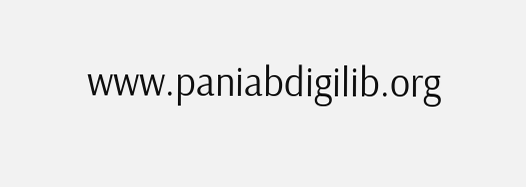www.paniabdigilib.org